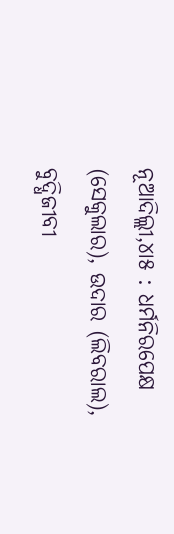ନୂଆଦିଲ୍ଲୀ,୪ା୫ : ଧର୍ମନିରପେକ୍ଷ (ସେକୁଲାର), ଉଦାର (ଲିବରାଲ), ବୁଦ୍ଧିଜୀବୀ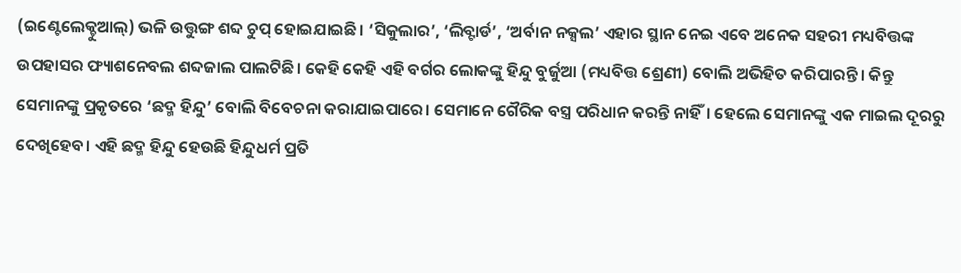(ଇଣ୍ଟେଲେକ୍ଚୁଆଲ୍) ଭଳି ଉତ୍ତୁଙ୍ଗ ଶବ୍ଦ ଚୁପ୍ ହୋଇଯାଇଛି। ‘ସିକୁଲାର’, ‘ଲିବ୍ଟାର୍ଡ’, ‘ଅର୍ବାନ ନକ୍ସଲ’ ଏହାର ସ୍ଥାନ ନେଇ ଏବେ ଅନେକ ସହରୀ ମଧ୍ୟବିତ୍ତଙ୍କ ଉପହାସର ଫ୍ୟାଶନେବଲ ଶବ୍ଦଜାଲ ପାଲଟିଛି। କେହି କେହି ଏହି ବର୍ଗର ଲୋକଙ୍କୁ ହିନ୍ଦୁ ବୁର୍ଜୁଆ (ମଧ୍ୟବିତ୍ତ ଶ୍ରେଣୀ) ବୋଲି ଅଭିହିତ କରିପାରନ୍ତି। କିନ୍ତୁ ସେମାନଙ୍କୁ ପ୍ରକୃତରେ ‘ଛଦ୍ମ ହିନ୍ଦୁ’ ବୋଲି ବିବେଚନା କରାଯାଇପାରେ। ସେମାନେ ଗୈରିକ ବସ୍ତ୍ର ପରିଧାନ କରନ୍ତି ନାହିଁ। ହେଲେ ସେମାନଙ୍କୁ ଏକ ମାଇଲ ଦୂରରୁ ଦେଖିହେବ। ଏହି ଛଦ୍ମ ହିନ୍ଦୁ ହେଉଛି ହିନ୍ଦୁଧର୍ମ ପ୍ରତି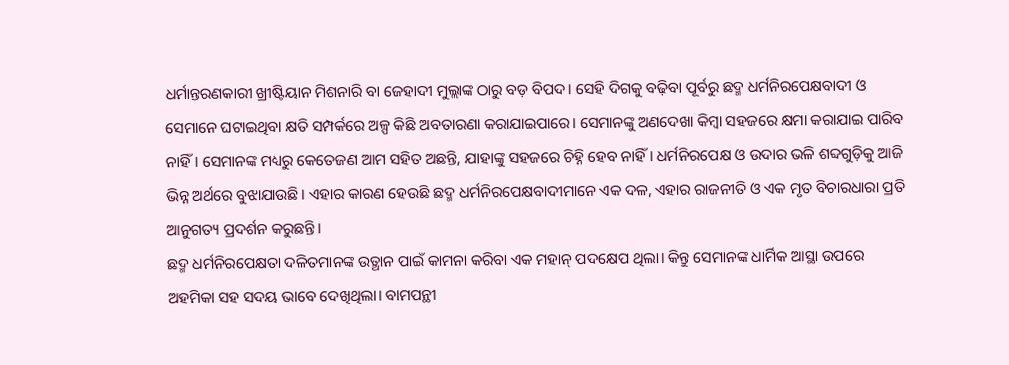ଧର୍ମାନ୍ତରଣକାରୀ ଖ୍ରୀଷ୍ଟିୟାନ ମିଶନାରି ବା ଜେହାଦୀ ମୁଲ୍ଲାଙ୍କ ଠାରୁ ବଡ଼ ବିପଦ। ସେହି ଦିଗକୁ ବଢ଼ିବା ପୂର୍ବରୁ ଛଦ୍ମ ଧର୍ମନିରପେକ୍ଷବାଦୀ ଓ ସେମାନେ ଘଟାଇଥିବା କ୍ଷତି ସମ୍ପର୍କରେ ଅଳ୍ପ କିଛି ଅବତାରଣା କରାଯାଇପାରେ। ସେମାନଙ୍କୁ ଅଣଦେଖା କିମ୍ବା ସହଜରେ କ୍ଷମା କରାଯାଇ ପାରିବ ନାହିଁ। ସେମାନଙ୍କ ମଧ୍ୟରୁ କେତେଜଣ ଆମ ସହିତ ଅଛନ୍ତି, ଯାହାଙ୍କୁ ସହଜରେ ଚିହ୍ନି ହେବ ନାହିଁ। ଧର୍ମନିରପେକ୍ଷ ଓ ଉଦାର ଭଳି ଶବ୍ଦଗୁଡ଼ିକୁ ଆଜି ଭିନ୍ନ ଅର୍ଥରେ ବୁଝାଯାଉଛି। ଏହାର କାରଣ ହେଉଛି ଛଦ୍ମ ଧର୍ମନିରପେକ୍ଷବାଦୀମାନେ ଏକ ଦଳ, ଏହାର ରାଜନୀତି ଓ ଏକ ମୃତ ବିଚାରଧାରା ପ୍ରତି ଆନୁଗତ୍ୟ ପ୍ରଦର୍ଶନ କରୁଛନ୍ତି।
ଛଦ୍ମ ଧର୍ମନିରପେକ୍ଷତା ଦଳିତମାନଙ୍କ ଉତ୍ଥାନ ପାଇଁ କାମନା କରିବା ଏକ ମହାନ୍ ପଦକ୍ଷେପ ଥିଲା। କିନ୍ତୁ ସେମାନଙ୍କ ଧାର୍ମିକ ଆସ୍ଥା ଉପରେ ଅହମିକା ସହ ସଦୟ ଭାବେ ଦେଖିଥିଲା। ବାମପନ୍ଥୀ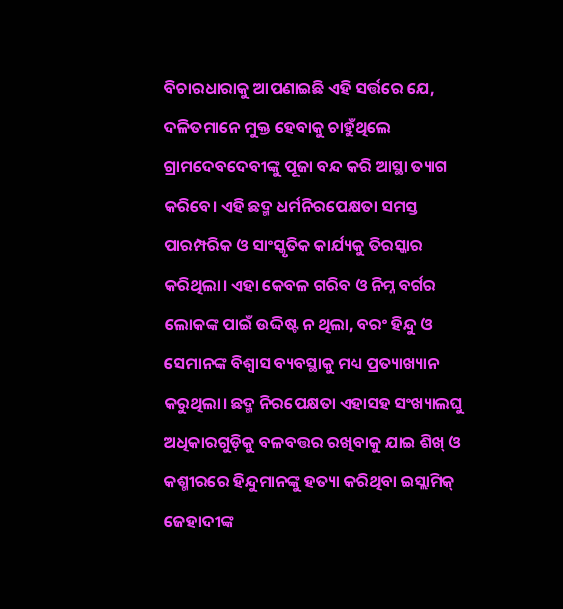ବିଚାରଧାରାକୁ ଆପଣାଇଛି ଏହି ସର୍ତ୍ତରେ ଯେ, ଦଳିତମାନେ ମୁକ୍ତ ହେବାକୁ ଚାହୁଁଥିଲେ ଗ୍ରାମଦେବଦେବୀଙ୍କୁ ପୂଜା ବନ୍ଦ କରି ଆସ୍ଥା ତ୍ୟାଗ କରିବେ। ଏହି ଛଦ୍ମ ଧର୍ମନିରପେକ୍ଷତା ସମସ୍ତ ପାରମ୍ପରିକ ଓ ସାଂସ୍କୃତିକ କାର୍ଯ୍ୟକୁ ତିରସ୍କାର କରିଥିଲା। ଏହା କେବଳ ଗରିବ ଓ ନିମ୍ନ ବର୍ଗର ଲୋକଙ୍କ ପାଇଁ ଉଦ୍ଦିଷ୍ଟ ନ ଥିଲା, ବରଂ ହିନ୍ଦୁ ଓ ସେମାନଙ୍କ ବିଶ୍ୱାସ ବ୍ୟବସ୍ଥାକୁ ମଧ୍ୟ ପ୍ରତ୍ୟାଖ୍ୟାନ କରୁଥିଲା। ଛଦ୍ମ ନିରପେକ୍ଷତା ଏହାସହ ସଂଖ୍ୟାଲଘୁ ଅଧିକାରଗୁଡ଼ିକୁ ବଳବତ୍ତର ରଖିବାକୁ ଯାଇ ଶିଖ୍ ଓ କଶ୍ମୀରରେ ହିନ୍ଦୁମାନଙ୍କୁ ହତ୍ୟା କରିଥିବା ଇସ୍ଲାମିକ୍ ଜେହାଦୀଙ୍କ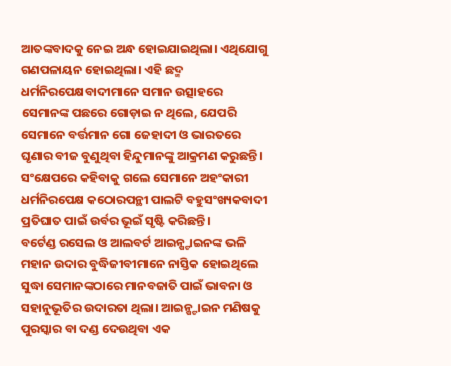ଆତଙ୍କବାଦକୁ ନେଇ ଅନ୍ଧ ହୋଇଯାଇଥିଲା। ଏଥିଯୋଗୁ ଗଣପଳାୟନ ହୋଇଥିଲା। ଏହି ଛଦ୍ମ ଧର୍ମନିରପେକ୍ଷବାଦୀମାନେ ସମାନ ଉତ୍ସାହରେ ସେମାନଙ୍କ ପଛରେ ଗୋଡ଼ାଇ ନ ଥିଲେ, ଯେପରି ସେମାନେ ବର୍ତ୍ତମାନ ଗୋ ଜେହାଦୀ ଓ ଭାରତରେ ଘୃଣାର ବୀଜ ବୁଣୁଥିବା ହିନ୍ଦୁମାନଙ୍କୁ ଆକ୍ରମଣ କରୁଛନ୍ତି। ସଂକ୍ଷେପରେ କହିବାକୁ ଗଲେ ସେମାନେ ଅହଂକାରୀ ଧର୍ମନିରପେକ୍ଷ କଠୋରପନ୍ଥୀ ପାଲଟି ବହୁସଂଖ୍ୟକବାଦୀ ପ୍ରତିଘାତ ପାଇଁ ଉର୍ବର ଭୂଇଁ ସୃଷ୍ଟି କରିଛନ୍ତି।
ବର୍ଟେଣ୍ଡ ରସେଲ ଓ ଆଲବର୍ଟ ଆଇନ୍ଷ୍ଟାଇନଙ୍କ ଭଳି ମହାନ ଉଦାର ବୁଦ୍ଧିଜୀବୀମାନେ ନାସ୍ତିକ ହୋଇଥିଲେ ସୁଦ୍ଧା ସେମାନଙ୍କଠାରେ ମାନବଜାତି ପାଇଁ ଭାବନା ଓ ସହାନୁଭୂତିର ଉଦାରତା ଥିଲା। ଆଇନ୍ଷ୍ଟାଇନ ମଣିଷକୁ ପୁରସ୍କାର ବା ଦଣ୍ଡ ଦେଉଥିବା ଏକ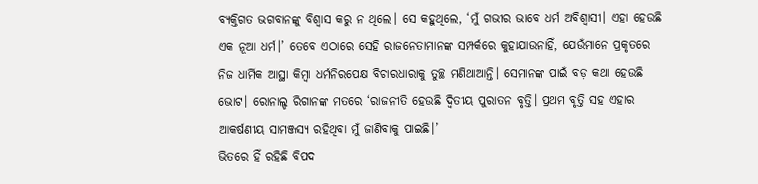ବ୍ୟକ୍ତିଗତ ଭଗବାନଙ୍କୁ ବିଶ୍ୱାସ କରୁ ନ ଥିଲେ। ସେ କହୁଥିଲେ, ‘ମୁଁ ଗଭୀର ଭାବେ ଧର୍ମ ଅବିଶ୍ୱାସୀ। ଏହା ହେଉଛି ଏକ ନୂଆ ଧର୍ମ।’ ତେବେ ଏଠାରେ ସେହି ରାଜନେତାମାନଙ୍କ ସମ୍ପର୍କରେ କୁହାଯାଉନାହିଁ, ଯେଉଁମାନେ ପ୍ରକୃତରେ ନିଜ ଧାର୍ମିକ ଆସ୍ଥା କିମ୍ବା ଧର୍ମନିରପେକ୍ଷ ବିଚାରଧାରାକୁ ତୁଚ୍ଛ ମଣିଥାଆନ୍ତି। ସେମାନଙ୍କ ପାଇଁ ବଡ଼ କଥା ହେଉଛି ଭୋଟ। ରୋନାଲ୍ଡ ରିଗାନଙ୍କ ମତରେ ‘ରାଜନୀତି ହେଉଛି ଦ୍ୱିତୀୟ ପୁରାତନ ବୃତ୍ତି। ପ୍ରଥମ ବୃତ୍ତି ସହ ଏହାର ଆକର୍ଷଣୀୟ ସାମଞ୍ଜସ୍ୟ ରହିଥିବା ମୁଁ ଜାଣିବାକୁ ପାଇଛି।’
ଭିତରେ ହିଁ ରହିଛି ବିପଦ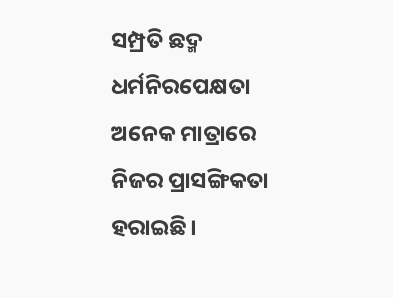ସମ୍ପ୍ରତି ଛଦ୍ମ ଧର୍ମନିରପେକ୍ଷତା ଅନେକ ମାତ୍ରାରେ ନିଜର ପ୍ରାସଙ୍ଗିକତା ହରାଇଛି।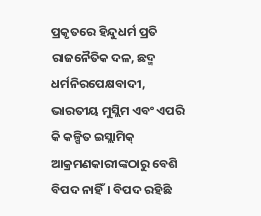ପ୍ରକୃତରେ ହିନ୍ଦୁଧର୍ମ ପ୍ରତି ରାଜନୈତିକ ଦଳ, ଛଦ୍ମ ଧର୍ମନିରପେକ୍ଷବାଦୀ, ଭାରତୀୟ ମୁସ୍ଲିମ ଏବଂ ଏପରି କି କଳ୍ପିତ ଇସ୍ଲାମିକ୍ ଆକ୍ରମଣକାରୀଙ୍କଠାରୁ ବେଶି ବିପଦ ନାହିଁ। ବିପଦ ରହିଛି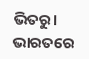ଭିତରୁ। ଭାରତରେ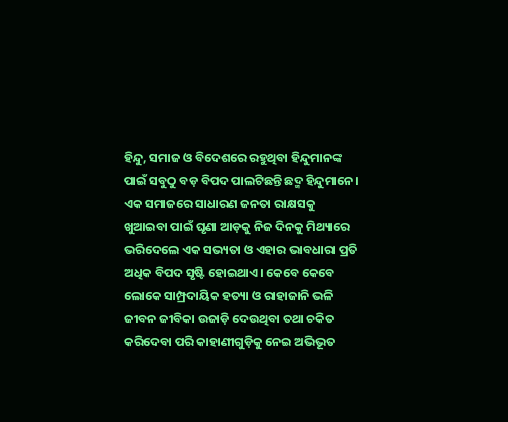ହିନ୍ଦୁ, ସମାଜ ଓ ବିଦେଶରେ ରହୁଥିବା ହିନ୍ଦୁମାନଙ୍କ ପାଇଁ ସବୁଠୁ ବଡ଼ ବିପଦ ପାଲଟିଛନ୍ତି ଛଦ୍ମ ହିନ୍ଦୁମାନେ। ଏକ ସମାଜରେ ସାଧାରଣ ଜନତା ରାକ୍ଷସକୁ ଖୁଆଇବା ପାଇଁ ଘୃଣା ଆଡ଼କୁ ନିଜ ଦିନକୁ ମିଥ୍ୟାରେ ଭରିଦେଲେ ଏକ ସଭ୍ୟତା ଓ ଏହାର ଭାବଧାରା ପ୍ରତି ଅଧିକ ବିପଦ ସୃଷ୍ଟି ହୋଇଥାଏ। କେବେ କେବେ ଲୋକେ ସାମ୍ପ୍ରଦାୟିକ ହତ୍ୟା ଓ ରାହାଜାନି ଭଳି ଜୀବନ ଜୀବିକା ଉଜାଡ଼ି ଦେଉଥିବା ତଥା ଚକିତ କରିଦେବା ପରି କାହାଣୀଗୁଡ଼ିକୁ ନେଇ ଅଭିଭୂତ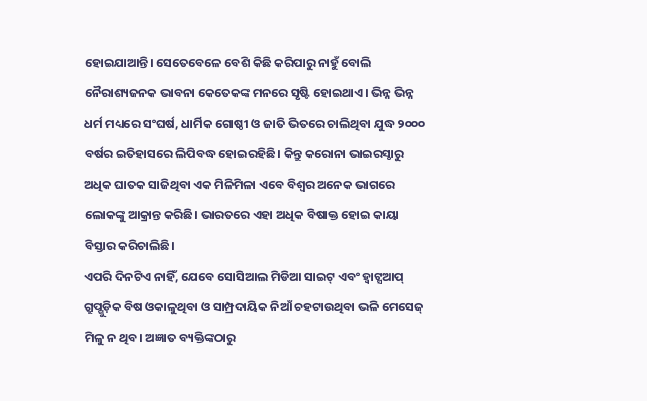ହୋଇଯାଆନ୍ତି। ସେତେବେଳେ ବେଶି କିଛି କରିପାରୁ ନାହୁଁ ବୋଲି ନୈରାଶ୍ୟଜନକ ଭାବନା କେତେକଙ୍କ ମନରେ ସୃଷ୍ଟି ହୋଇଥାଏ। ଭିନ୍ନ ଭିନ୍ନ ଧର୍ମ ମଧ୍ୟରେ ସଂଘର୍ଷ, ଧାର୍ମିକ ଗୋଷ୍ଠୀ ଓ ଜାତି ଭିତରେ ଚାଲିଥିବା ଯୁଦ୍ଧ ୨୦୦୦ ବର୍ଷର ଇତିହାସରେ ଲିପିବଦ୍ଧ ହୋଇରହିଛି। କିନ୍ତୁ କରୋନା ଭାଇରସ୍ଠାରୁ ଅଧିକ ଘାତକ ସାଜିଥିବା ଏକ ମିଳିମିଳା ଏବେ ବିଶ୍ୱର ଅନେକ ଭାଗରେ ଲୋକଙ୍କୁ ଆକ୍ରାନ୍ତ କରିଛି। ଭାରତରେ ଏହା ଅଧିକ ବିଷାକ୍ତ ହୋଇ କାୟା ବିସ୍ତାର କରିଚାଲିଛି।
ଏପରି ଦିନଟିଏ ନାହିଁ, ଯେବେ ସୋସିଆଲ ମିଡିଆ ସାଇଟ୍ ଏବଂ ହ୍ବାଟ୍ସଆପ୍ ଗ୍ରୁପ୍ଗୁଡ଼ିକ ବିଷ ଓକାଳୁଥିବା ଓ ସାମ୍ପ୍ରଦାୟିକ ନିଆଁ ଚହଟାଉଥିବା ଭଳି ମେସେଜ୍ ମିଳୁ ନ ଥିବ। ଅଜ୍ଞାତ ବ୍ୟକ୍ତିଙ୍କଠାରୁ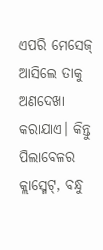ଏପରି ମେସେଜ୍ ଆସିଲେ ତାକୁ ଅଣଦେଖା କରାଯାଏ। କିନ୍ତୁ ପିଲାବେଳର କ୍ଲାସ୍ମେଟ୍, ବନ୍ଧୁ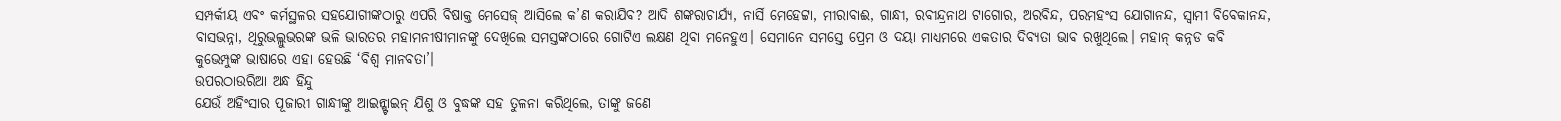ସମ୍ପର୍କୀୟ ଏବଂ କର୍ମସ୍ଥଳର ସହଯୋଗୀଙ୍କଠାରୁ ଏପରି ବିଷାକ୍ତ ମେସେଜ୍ ଆସିଲେ କ’ଣ କରାଯିବ? ଆଦି ଶଙ୍କରାଚାର୍ଯ୍ୟ, ନାର୍ସି ମେହେଟ୍ଟା, ମୀରାବାଈ, ଗାନ୍ଧୀ, ରବୀନ୍ଦ୍ରନାଥ ଟାଗୋର, ଅରବିନ୍ଦ, ପରମହଂସ ଯୋଗାନନ୍ଦ, ସ୍ବାମୀ ବିବେକାନନ୍ଦ, ବାସଭନ୍ନା, ଥିରୁଭଲ୍ଲୁଭରଙ୍କ ଭଳି ଭାରତର ମହାମନୀଷୀମାନଙ୍କୁ ଦେଖିଲେ ସମସ୍ତଙ୍କଠାରେ ଗୋଟିଏ ଲକ୍ଷଣ ଥିବା ମନେହୁଏ। ସେମାନେ ସମସ୍ତେ ପ୍ରେମ ଓ ଦୟା ମାଧ୍ୟମରେ ଏକତାର ଦିବ୍ୟତା ଭାବ ରଖୁଥିଲେ। ମହାନ୍ କନ୍ନଡ କବି କୁଭେମ୍ପୁଙ୍କ ଭାଷାରେ ଏହା ହେଉଛି ‘ବିଶ୍ୱ ମାନବତା’।
ଉପରଠାଉରିଆ ଅନ୍ଧ ହିନ୍ଦୁ
ଯେଉଁ ଅହିଂସାର ପୂଜାରୀ ଗାନ୍ଧୀଙ୍କୁ ଆଇନ୍ଷ୍ଟାଇନ୍ ଯିଶୁ ଓ ବୁଦ୍ଧଙ୍କ ସହ ତୁଳନା କରିଥିଲେ, ତାଙ୍କୁ ଜଣେ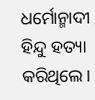ଧର୍ମୋନ୍ମାଦୀ ହିନ୍ଦୁ ହତ୍ୟା କରିଥିଲେ।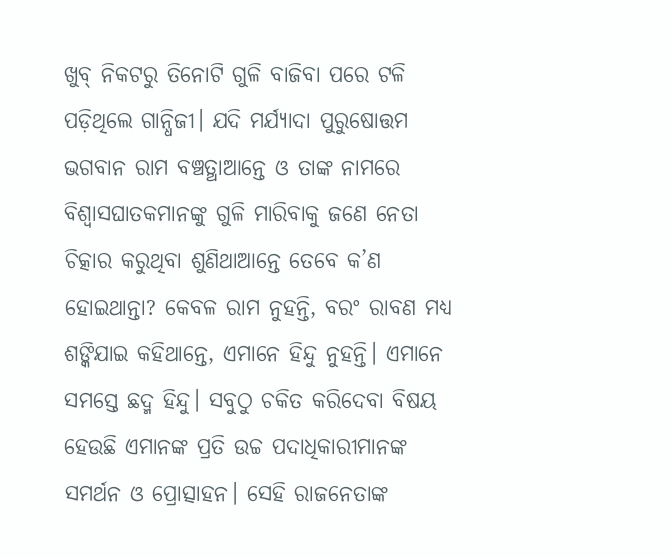ଖୁବ୍ ନିକଟରୁ ତିନୋଟି ଗୁଳି ବାଜିବା ପରେ ଟଳି ପଡ଼ିଥିଲେ ଗାନ୍ଧିଜୀ। ଯଦି ମର୍ଯ୍ୟାଦା ପୁରୁଷୋତ୍ତମ ଭଗବାନ ରାମ ବଞ୍ଚତ୍ଥାଆନ୍ତେ ଓ ତାଙ୍କ ନାମରେ ବିଶ୍ୱାସଘାତକମାନଙ୍କୁ ଗୁଳି ମାରିବାକୁ ଜଣେ ନେତା ଚିତ୍କାର କରୁଥିବା ଶୁଣିଥାଆନ୍ତେ ତେବେ କ’ଣ ହୋଇଥାନ୍ତା? କେବଳ ରାମ ନୁହନ୍ତି, ବରଂ ରାବଣ ମଧ୍ୟ ଶଙ୍କିଯାଇ କହିଥାନ୍ତେ, ଏମାନେ ହିନ୍ଦୁ ନୁହନ୍ତି। ଏମାନେ ସମସ୍ତେ ଛଦ୍ମ ହିନ୍ଦୁ। ସବୁଠୁ ଚକିତ କରିଦେବା ବିଷୟ ହେଉଛି ଏମାନଙ୍କ ପ୍ରତି ଉଚ୍ଚ ପଦାଧିକାରୀମାନଙ୍କ ସମର୍ଥନ ଓ ପ୍ରୋତ୍ସାହନ। ସେହି ରାଜନେତାଙ୍କ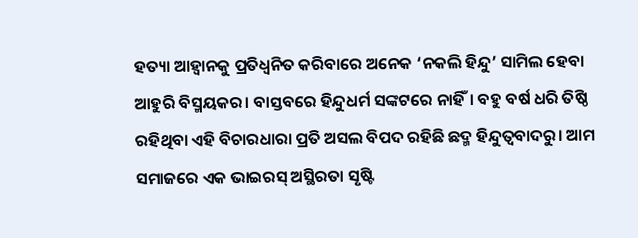ହତ୍ୟା ଆହ୍ବାନକୁ ପ୍ରତିଧ୍ୱନିତ କରିବାରେ ଅନେକ ‘ନକଲି ହିନ୍ଦୁ’ ସାମିଲ ହେବା ଆହୁରି ବିସ୍ମୟକର। ବାସ୍ତବରେ ହିନ୍ଦୁଧର୍ମ ସଙ୍କଟରେ ନାହିଁ। ବହୁ ବର୍ଷ ଧରି ତିଷ୍ଠି ରହିଥିବା ଏହି ବିଚାରଧାରା ପ୍ରତି ଅସଲ ବିପଦ ରହିଛି ଛଦ୍ମ ହିନ୍ଦୁତ୍ୱବାଦରୁ। ଆମ ସମାଜରେ ଏକ ଭାଇରସ୍ ଅସ୍ଥିରତା ସୃଷ୍ଟି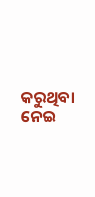କରୁଥିବା ନେଇ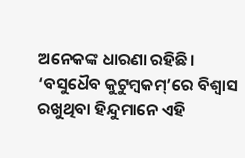ଅନେକଙ୍କ ଧାରଣା ରହିଛି। ‘ବସୁଧୈବ କୁଟୁମ୍ବକମ୍’ରେ ବିଶ୍ୱାସ ରଖୁଥିବା ହିନ୍ଦୁମାନେ ଏହି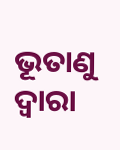ଭୂତାଣୁ ଦ୍ୱାରା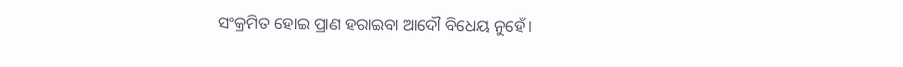ସଂକ୍ରମିତ ହୋଇ ପ୍ରାଣ ହରାଇବା ଆଦୌ ବିଧେୟ ନୁହେଁ।